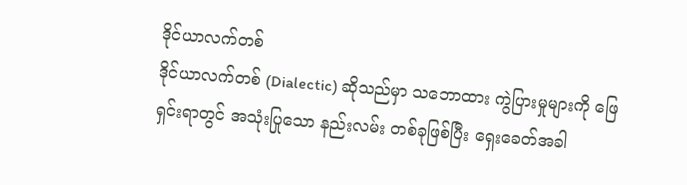ဒိုင်ယာလက်တစ်
ဒိုင်ယာလက်တစ် (Dialectic) ဆိုသည်မှာ သဘောထား ကွဲပြားမှုများကို ဖြေရှင်းရာတွင် အသုံးပြုသော နည်းလမ်း တစ်ခုဖြစ်ပြီး ရှေးခေတ်အခါ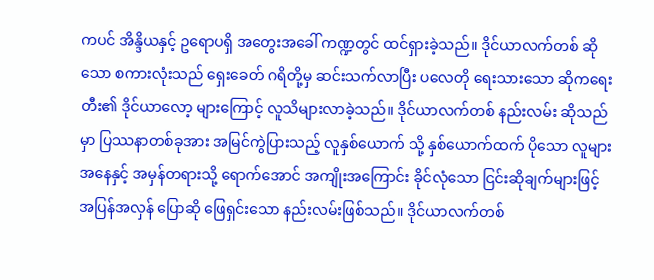ကပင် အိန္ဒိယနှင့် ဥရောပရှိ အတွေးအခေါ် ကဏ္ဍတွင် ထင်ရှားခဲ့သည်။ ဒိုင်ယာလက်တစ် ဆိုသော စကားလုံးသည် ရှေးခေတ် ဂရိတို့မှ ဆင်းသက်လာပြီး ပလေတို ရေးသားသော ဆိုကရေးတီး၏ ဒိုင်ယာလော့ များကြောင့် လူသိများလာခဲ့သည်။ ဒိုင်ယာလက်တစ် နည်းလမ်း ဆိုသည်မှာ ပြဿနာတစ်ခုအား အမြင်ကွဲပြားသည့် လူနှစ်ယောက် သို့ နှစ်ယောက်ထက် ပိုသော လူများ အနေနှင့် အမှန်တရားသို့ ရောက်အောင် အကျိုးအကြောင်း ခိုင်လုံသော ငြင်းဆိုချက်များဖြင့် အပြန်အလှန် ပြောဆို ဖြေရှင်းသော နည်းလမ်းဖြစ်သည်။ ဒိုင်ယာလက်တစ်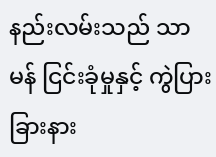နည်းလမ်းသည် သာမန် ငြင်းခုံမှုနှင့် ကွဲပြားခြားနား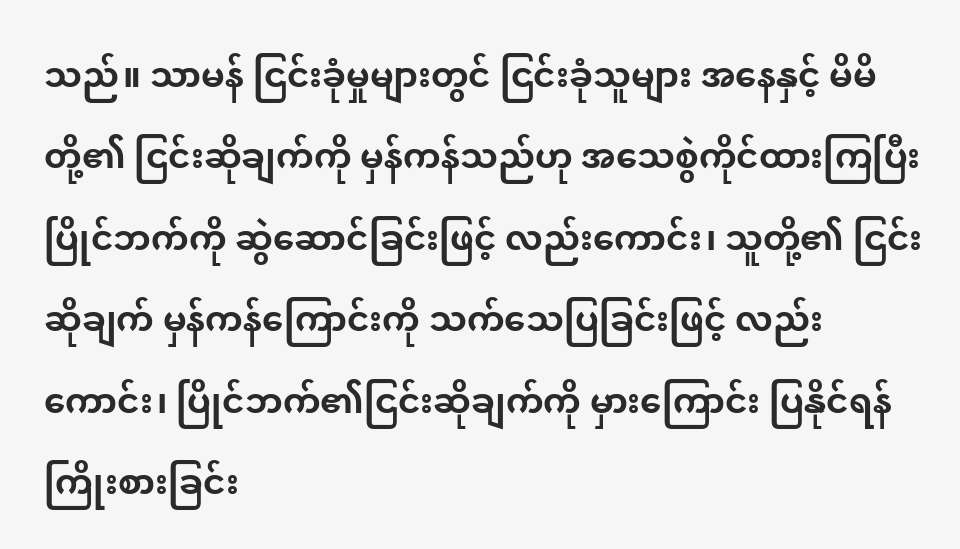သည်။ သာမန် ငြင်းခုံမှုများတွင် ငြင်းခုံသူများ အနေနှင့် မိမိတို့၏ ငြင်းဆိုချက်ကို မှန်ကန်သည်ဟု အသေစွဲကိုင်ထားကြပြီး ပြိုင်ဘက်ကို ဆွဲဆောင်ခြင်းဖြင့် လည်းကောင်း၊ သူတို့၏ ငြင်းဆိုချက် မှန်ကန်ကြောင်းကို သက်သေပြခြင်းဖြင့် လည်းကောင်း၊ ပြိုင်ဘက်၏ငြင်းဆိုချက်ကို မှားကြောင်း ပြနိုင်ရန် ကြိုးစားခြင်း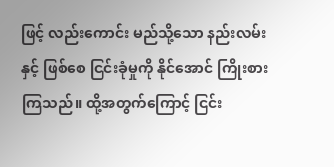ဖြင့် လည်းကောင်း မည်သို့သော နည်းလမ်းနှင့် ဖြစ်စေ ငြင်းခုံမှုကို နိုင်အောင် ကြိုးစားကြသည်။ ထို့အတွက်ကြောင့် ငြင်း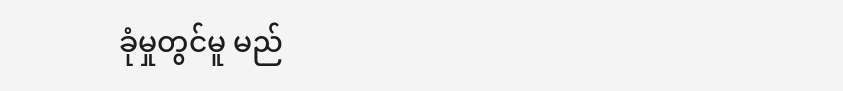ခုံမှုတွင်မူ မည်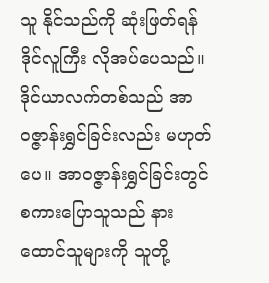သူ နိုင်သည်ကို ဆုံးဖြတ်ရန် ဒိုင်လူကြီး လိုအပ်ပေသည်။ ဒိုင်ယာလက်တစ်သည် အာဝဇ္ဇာန်းရွှင်ခြင်းလည်း မဟုတ်ပေ။ အာဝဇ္ဇာန်းရွှင်ခြင်းတွင် စကားပြောသူသည် နားထောင်သူများကို သူတို့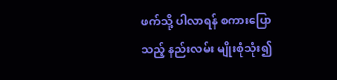ဖက်သို့ ပါလာရန် စကားပြောသည့် နည်းလမ်း မျိုးစုံသုံး၍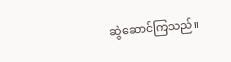ဆွဲဆောင်ကြသည်။